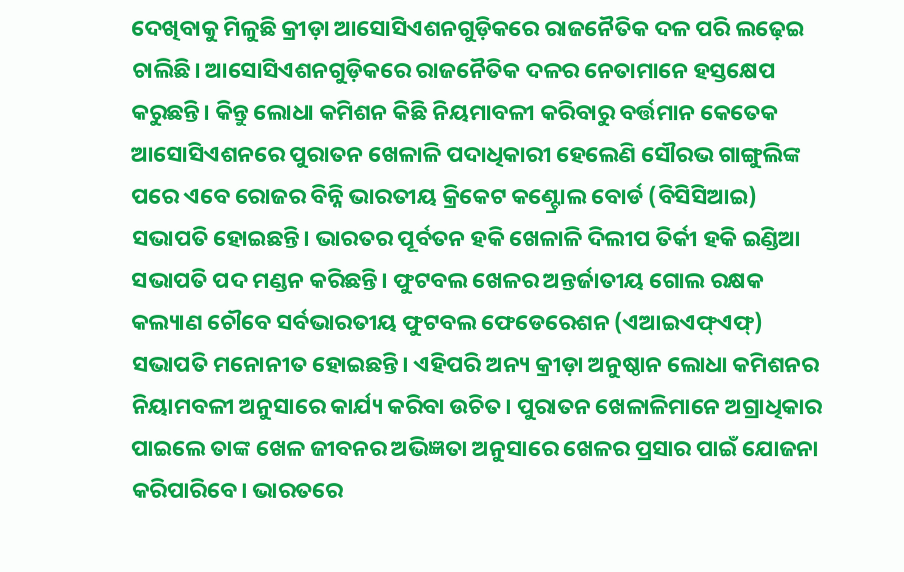ଦେଖିବାକୁ ମିଳୁଛି କ୍ରୀଡ଼ା ଆସୋସିଏଶନଗୁଡ଼ିକରେ ରାଜନୈତିକ ଦଳ ପରି ଲଢ଼େଇ ଚାଲିଛି। ଆସୋସିଏଶନଗୁଡ଼ିକରେ ରାଜନୈତିକ ଦଳର ନେତାମାନେ ହସ୍ତକ୍ଷେପ କରୁଛନ୍ତି। କିନ୍ତୁ ଲୋଧା କମିଶନ କିଛି ନିୟମାବଳୀ କରିବାରୁ ବର୍ତ୍ତମାନ କେତେକ ଆସୋସିଏଶନରେ ପୁରାତନ ଖେଳାଳି ପଦାଧିକାରୀ ହେଲେଣି ସୌରଭ ଗାଙ୍ଗୁଲିଙ୍କ ପରେ ଏବେ ରୋଜର ବିନ୍ନି ଭାରତୀୟ କ୍ରିକେଟ କଣ୍ଟ୍ରୋଲ ବୋର୍ଡ (ବିସିସିଆଇ) ସଭାପତି ହୋଇଛନ୍ତି। ଭାରତର ପୂର୍ବତନ ହକି ଖେଳାଳି ଦିଲୀପ ତିର୍କୀ ହକି ଇଣ୍ଡିଆ ସଭାପତି ପଦ ମଣ୍ଡନ କରିଛନ୍ତି। ଫୁଟବଲ ଖେଳର ଅନ୍ତର୍ଜାତୀୟ ଗୋଲ ରକ୍ଷକ କଲ୍ୟାଣ ଚୌବେ ସର୍ବଭାରତୀୟ ଫୁଟବଲ ଫେଡେରେଶନ (ଏଆଇଏଫ୍ଏଫ୍) ସଭାପତି ମନୋନୀତ ହୋଇଛନ୍ତି। ଏହିପରି ଅନ୍ୟ କ୍ରୀଡ଼ା ଅନୁଷ୍ଠାନ ଲୋଧା କମିଶନର ନିୟାମବଳୀ ଅନୁସାରେ କାର୍ଯ୍ୟ କରିବା ଉଚିତ। ପୁରାତନ ଖେଳାଳିମାନେ ଅଗ୍ରାଧିକାର ପାଇଲେ ତାଙ୍କ ଖେଳ ଜୀବନର ଅଭିଜ୍ଞତା ଅନୁସାରେ ଖେଳର ପ୍ରସାର ପାଇଁ ଯୋଜନା କରିପାରିବେ। ଭାରତରେ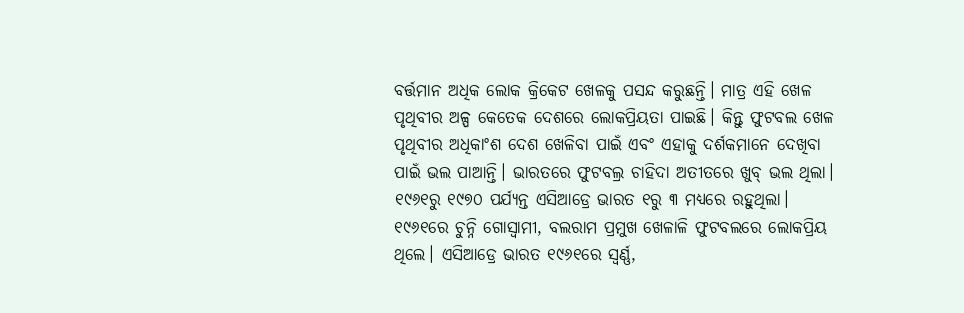ବର୍ତ୍ତମାନ ଅଧିକ ଲୋକ କ୍ରିକେଟ ଖେଳକୁ ପସନ୍ଦ କରୁଛନ୍ତି। ମାତ୍ର ଏହି ଖେଳ ପୃଥିବୀର ଅଳ୍ପ କେତେକ ଦେଶରେ ଲୋକପ୍ରିୟତା ପାଇଛି। କିନ୍ତୁ ଫୁଟବଲ ଖେଳ ପୃଥିବୀର ଅଧିକାଂଶ ଦେଶ ଖେଳିବା ପାଇଁ ଏବଂ ଏହାକୁ ଦର୍ଶକମାନେ ଦେଖିବା ପାଇଁ ଭଲ ପାଆନ୍ତି। ଭାରତରେ ଫୁଟବଲ୍ର ଚାହିଦା ଅତୀତରେ ଖୁବ୍ ଭଲ ଥିଲା। ୧୯୬୧ରୁ ୧୯୭୦ ପର୍ଯ୍ୟନ୍ତ ଏସିଆଡ୍ରେ ଭାରତ ୧ରୁ ୩ ମଧ୍ୟରେ ରହୁଥିଲା। ୧୯୬୧ରେ ଚୁନ୍ନି ଗୋସ୍ବାମୀ, ବଲରାମ ପ୍ରମୁଖ ଖେଳାଳି ଫୁଟବଲରେ ଲୋକପ୍ରିୟ ଥିଲେ। ଏସିଆଡ୍ରେ ଭାରତ ୧୯୬୧ରେ ସ୍ବର୍ଣ୍ଣ,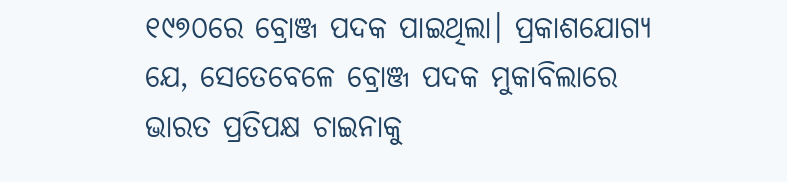୧୯୭୦ରେ ବ୍ରୋଞ୍ଜ ପଦକ ପାଇଥିଲା। ପ୍ରକାଶଯୋଗ୍ୟ ଯେ, ସେତେବେଳେ ବ୍ରୋଞ୍ଜ ପଦକ ମୁକାବିଲାରେ ଭାରତ ପ୍ରତିପକ୍ଷ ଚାଇନାକୁ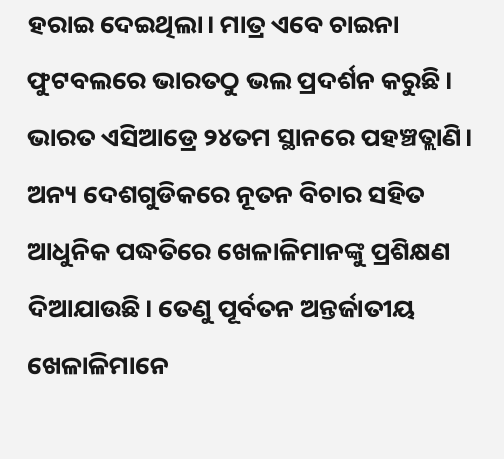ହରାଇ ଦେଇଥିଲା। ମାତ୍ର ଏବେ ଚାଇନା ଫୁଟବଲରେ ଭାରତଠୁ ଭଲ ପ୍ରଦର୍ଶନ କରୁଛି। ଭାରତ ଏସିଆଡ୍ରେ ୨୪ତମ ସ୍ଥାନରେ ପହଞ୍ଚତ୍ଲାଣି।
ଅନ୍ୟ ଦେଶଗୁଡିକରେ ନୂତନ ବିଚାର ସହିତ ଆଧୁନିକ ପଦ୍ଧତିରେ ଖେଳାଳିମାନଙ୍କୁ ପ୍ରଶିକ୍ଷଣ ଦିଆଯାଉଛି। ତେଣୁ ପୂର୍ବତନ ଅନ୍ତର୍ଜାତୀୟ ଖେଳାଳିମାନେ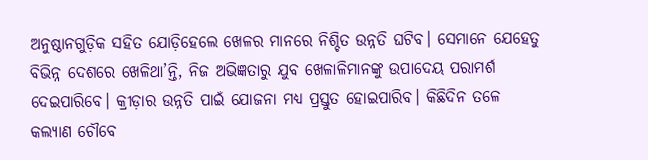ଅନୁଷ୍ଠାନଗୁଡ଼ିକ ସହିତ ଯୋଡ଼ିହେଲେ ଖେଳର ମାନରେ ନିଶ୍ଚିତ ଉନ୍ନତି ଘଟିବ। ସେମାନେ ଯେହେତୁ ବିଭିନ୍ନ ଦେଶରେ ଖେଳିଥା’ନ୍ତି, ନିଜ ଅଭିଜ୍ଞତାରୁ ଯୁବ ଖେଳାଳିମାନଙ୍କୁ ଉପାଦେୟ ପରାମର୍ଶ ଦେଇପାରିବେ। କ୍ରୀଡ଼ାର ଉନ୍ନତି ପାଇଁ ଯୋଜନା ମଧ୍ୟ ପ୍ରସ୍ତୁତ ହୋଇପାରିବ। କିଛିଦିନ ତଳେ କଲ୍ୟାଣ ଚୌବେ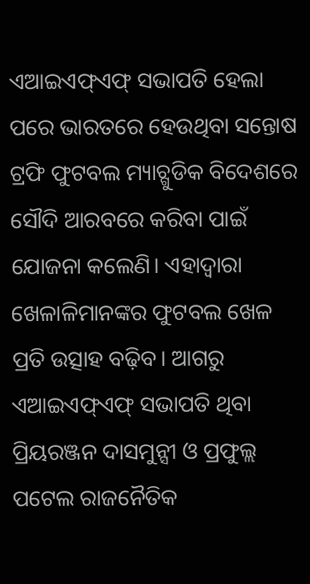ଏଆଇଏଫ୍ଏଫ୍ ସଭାପତି ହେଲା ପରେ ଭାରତରେ ହେଉଥିବା ସନ୍ତୋଷ ଟ୍ରଫି ଫୁଟବଲ ମ୍ୟାଚ୍ଗୁଡିକ ବିଦେଶରେ ସୌଦି ଆରବରେ କରିବା ପାଇଁ ଯୋଜନା କଲେଣି। ଏହାଦ୍ୱାରା ଖେଳାଳିମାନଙ୍କର ଫୁଟବଲ ଖେଳ ପ୍ରତି ଉତ୍ସାହ ବଢ଼ିବ। ଆଗରୁ ଏଆଇଏଫ୍ଏଫ୍ ସଭାପତି ଥିବା ପ୍ରିୟରଞ୍ଜନ ଦାସମୁନ୍ସୀ ଓ ପ୍ରଫୁଲ୍ଲ ପଟେଲ ରାଜନୈତିକ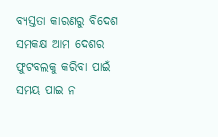ବ୍ୟସ୍ତତା କାରଣରୁ ବିଦେଶ ସମକକ୍ଷ ଆମ ଦେଶର ଫୁଟବଲକୁ କରିବା ପାଇଁ ସମୟ ପାଇ ନ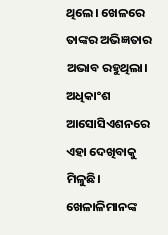ଥିଲେ। ଖେଳରେ ତାଙ୍କର ଅଭିଜ୍ଞତାର ଅଭାବ ରହୁଥିଲା। ଅଧିକାଂଶ ଆସୋସିଏଶନରେ ଏହା ଦେଖିବାକୁ ମିଳୁଛି। ଖେଳାଳିମାନଙ୍କ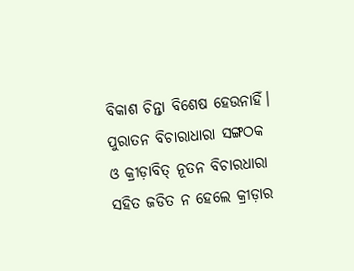ବିକାଶ ଚିନ୍ତା ବିଶେଷ ହେଉନାହିଁ। ପୁରାତନ ବିଚାରାଧାରା ସଙ୍ଗଠକ ଓ କ୍ରୀଡ଼ାବିତ୍ ନୂତନ ବିଚାରଧାରା ସହିତ ଜଡିତ ନ ହେଲେ କ୍ରୀଡ଼ାର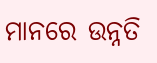ମାନରେ ଉନ୍ନତି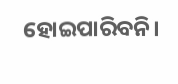ହୋଇପାରିବନି।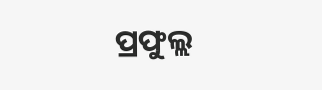ପ୍ରଫୁଲ୍ଲ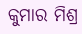କୁମାର ମିଶ୍ର